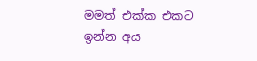මමත් එක්ක එකට ඉන්න අය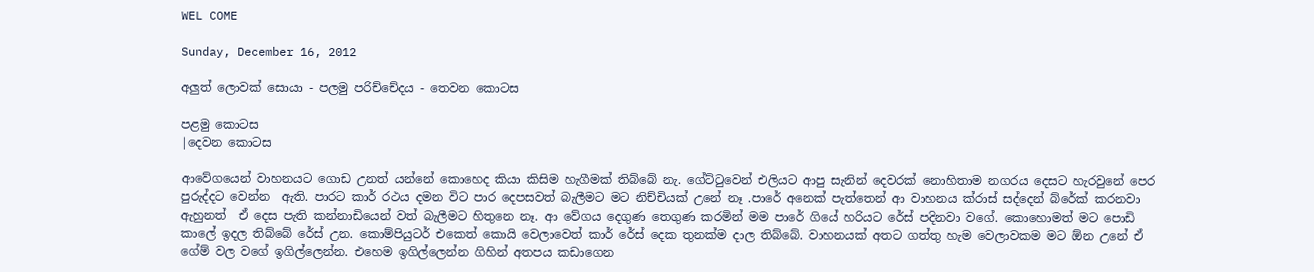WEL COME

Sunday, December 16, 2012

අලුත් ලොවක් සොයා - පලමු පරිච්චේදය - තෙවන කොටස

පළමු කොටස
|දෙවන කොටස

ආවේගයෙන් වාහනයට ගොඩ උනත් යන්නේ කොහෙද කියා කිසිම හැගීමක් තිබ්බේ නැ. ගේට්ටුවෙන් එලියට ආපු සැනින් දෙවරක් නොහිතාම නගරය දෙසට හැරවුනේ පෙර පුරුද්දට වෙන්න  ඇති. පාරට කාර් රථය දමන විට පාර දෙපසවත් බැලීමට මට නිච්චියක් උනේ නෑ .පාරේ අනෙක් පැත්තෙන් ආ වාහනය ක්රාස් සද්දෙන් බ්රේක් කරනවා ඇහුනත්  ඒ දෙස පැති කන්නාඩියෙන් වත් බැලීමට හිතුනෙ නෑ. ආ වේගය දෙගුණ තෙගුණ කරමින් මම පාරේ ගියේ හරියට රේස් පදිනවා වගේ. කොහොමත් මට පොඩි කාලේ ඉදල තිබ්බේ රේස් උන. කොම්පියුටර් එකෙත් කොයි වෙලාවෙත් කාර් රේස් දෙක තුනක්ම දාල තිබ්බේ. වාහනයක් අතට ගත්තු හැම වෙලාවකම මට ඕන උනේ ඒ ගේම් වල වගේ ඉගිල්ලෙන්න. එහෙම ඉගිල්ලෙන්න ගිහින් අතපය කඩාගෙන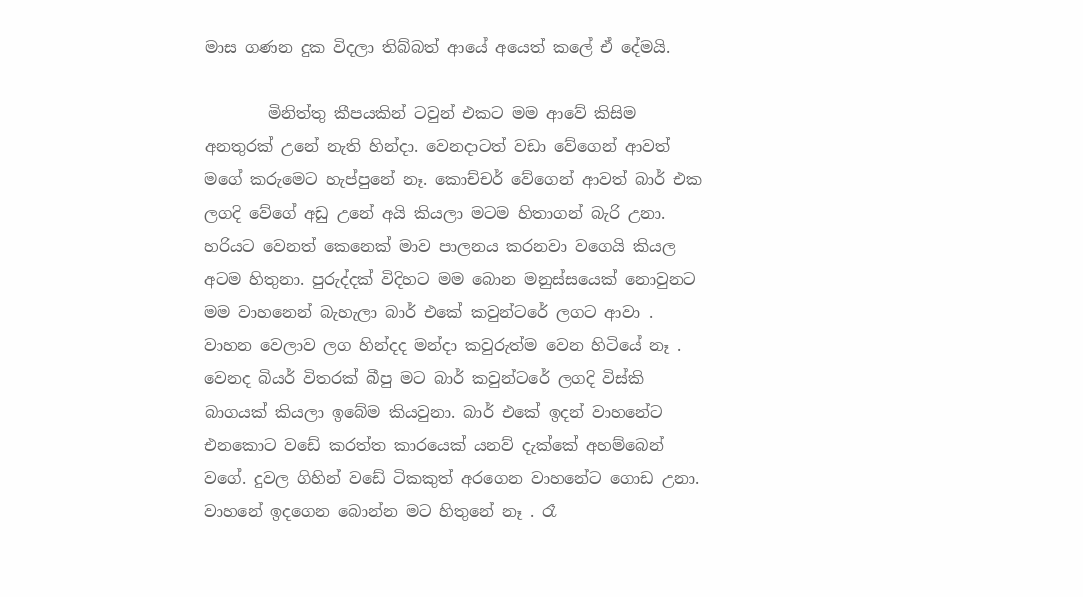මාස ගණන දුක විදලා තිබ්බත් ආයේ අයෙත් කලේ ඒ දේමයි.

        මිනිත්තු කීපයකින් ටවුන් එකට මම ආවේ කිසිම අනතුරක් උනේ නැති හින්දා. වෙනදාටත් වඩා වේගෙන් ආවත් මගේ කරුමෙට හැප්පුනේ නෑ. කොච්චර් වේගෙන් ආවත් බාර් එක ලගදි වේගේ අඩු උනේ අයි කියලා මටම හිතාගන් බැරි උනා. හරියට වෙනත් කෙනෙක් මාව පාලනය කරනවා වගෙයි කියල අටම හිතුනා. පුරුද්දක් විදිහට මම බොන මනුස්සයෙක් නොවුනට මම වාහනෙන් බැහැලා බාර් එකේ කවුන්ටරේ ලගට ආවා . වාහන වෙලාව ලග හින්දද මන්දා කවුරුත්ම වෙන හිටියේ නෑ . වෙනද බියර් විතරක් බීපු මට බාර් කවුන්ටරේ ලගදි විස්කි බාගයක් කියලා ඉබේම කියවුනා. බාර් එකේ ඉදන් වාහනේට එනකොට වඩේ කරත්ත කාරයෙක් යනව් දැක්කේ අහම්බෙන් වගේ. දුවල ගිහින් වඩේ ටිකකුත් අරගෙන වාහනේට ගොඩ උනා. වාහනේ ඉදගෙන බොන්න මට හිතුනේ නෑ . රෑ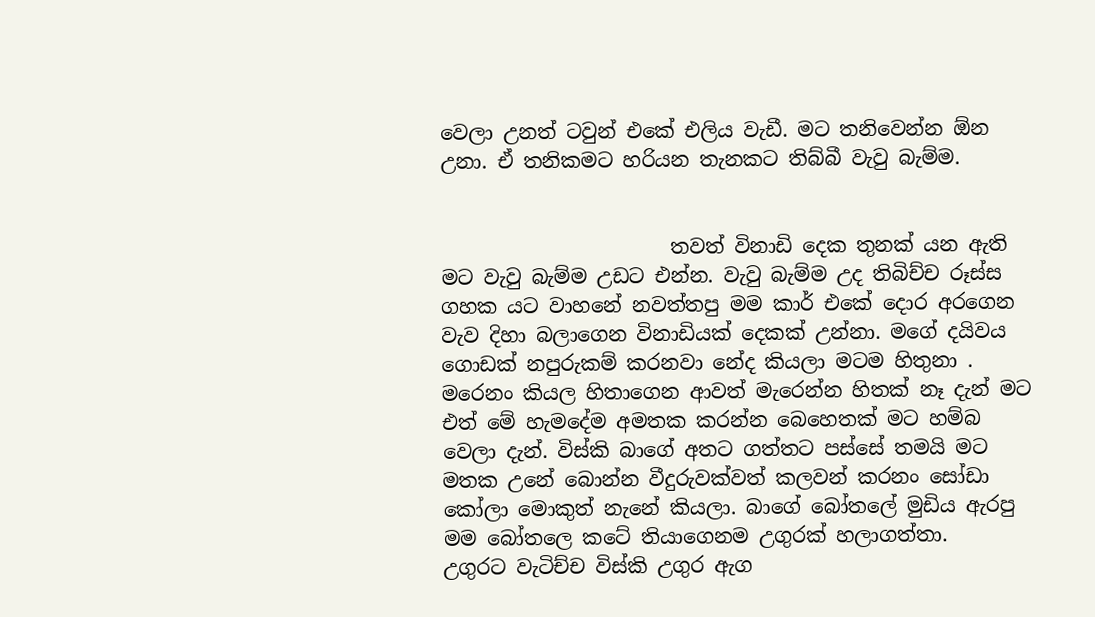වෙලා උනත් ටවුන් එකේ එලිය වැඩී. මට තනිවෙන්න ඕන උනා. ඒ තනිකමට හරියන තැනකට තිබ්බී වැවු බැම්ම.


                       තවත් විනාඩි දෙක තුනක් යන ඇති මට වැවු බැම්ම උඩට එන්න. වැවු බැම්ම උද තිබිච්ච රූස්ස ගහක යට වාහනේ නවත්තපු මම කාර් එකේ දොර අරගෙන වැව දිහා බලාගෙන විනාඩියක් දෙකක් උන්නා. මගේ දයිවය ගොඩක් නපුරුකම් කරනවා නේද කියලා මටම හිතුනා . මරෙනං කියල හිතාගෙන ආවත් මැරෙන්න හිතක් නෑ දැන් මට එත් මේ හැමදේම අමතක කරන්න බෙහෙතක් මට හම්බ වෙලා දැන්. විස්කි බාගේ අතට ගත්තට පස්සේ තමයි මට මතක උනේ බොන්න වීදුරුවක්වත් කලවන් කරනං සෝඩා කෝලා මොකුත් නැනේ කියලා. බාගේ බෝතලේ මුඩිය ඇරපු මම බෝතලෙ කටේ තියාගෙනම උගුරක්‌ හලාගත්තා.
උගුරට වැටිච්ච විස්කි උගුර ඇග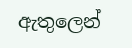ඇතුලෙන්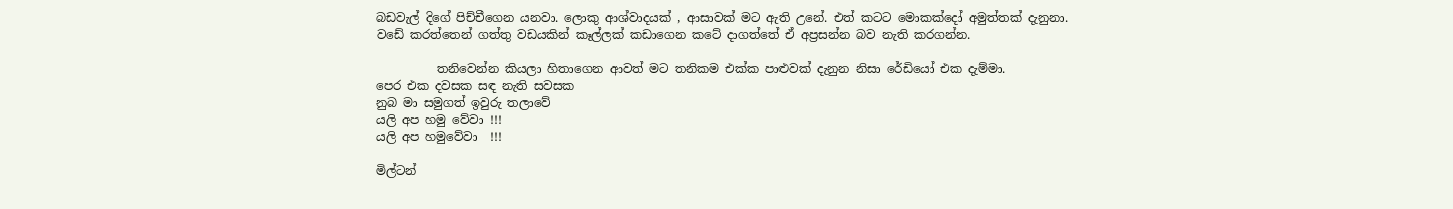බඩවැල් දිගේ පිච්චීගෙන යනවා. ලොකු ආශ්වාදයක් , ආසාවක් මට ඇති උනේ. එත් කටට මොකක්දෝ අමුත්තක් දැනුනා. වඩේ කරත්තෙන් ගත්තු වඩයකින් කෑල්ලක් කඩාගෙන කටේ දාගත්තේ ඒ අප්‍රසන්න බව නැති කරගන්න.

          තනිවෙන්න කියලා හිතාගෙන ආවත් මට තනිකම එක්ක පාළුවක් දැනුන නිසා රේඩියෝ එක දැම්මා.
පෙර එක දවසක සඳ නැති සවසක
නුබ මා සමුගත් ඉවුරු තලාවේ
යලි අප හමු වේවා !!!
යලි අප හමුවේවා  !!!

මිල්ටන්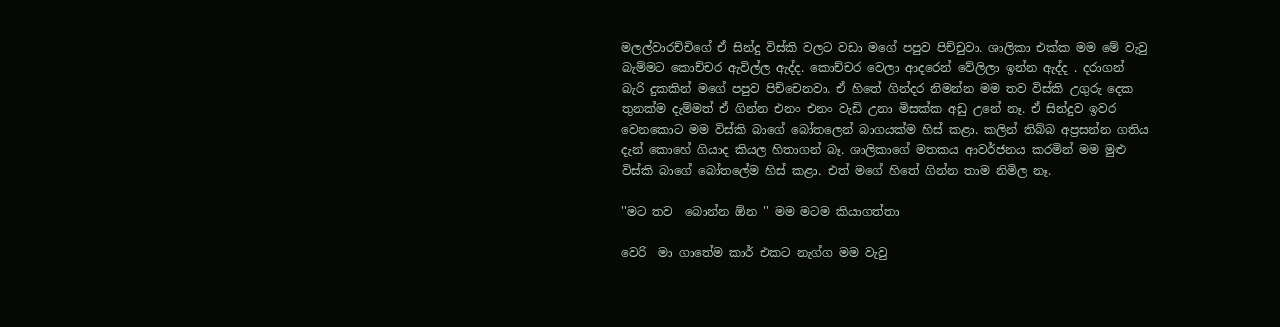මලල්වාරච්චිගේ ඒ සින්දු විස්කි වලට වඩා මගේ පපුව පිච්චුවා. ශාලිකා එක්ක මම මේ වැවු බැම්මට කොච්චර ඇවිල්ල ඇද්ද. කොච්චර වෙලා ආදරෙන් වේලිලා ඉන්න ඇද්ද . දරාගන් බැරි දුකකින් මගේ පපුව පිච්චෙනවා. ඒ හිතේ ගින්දර නිමන්න මම තව විස්කි උගුරු දෙක තුනක්ම දැම්මත් ඒ ගින්න එනං එනං වැඩි උනා මිසක්ක අඩු උනේ නෑ. ඒ සින්දුව ඉවර වෙනකොට මම විස්කි බාගේ බෝතලෙන් බාගයක්ම හිස් කළා. කලින් තිබ්බ අප්‍රසන්න ගතිය දැන් කොහේ ගියාද කියල හිතාගන් බෑ. ශාලිකාගේ මතකය ආවර්ජනය කරමින් මම මුළු විස්කි බාගේ බෝතලේම හිස් කළා. එත් මගේ හිතේ ගින්න තාම නිමිල නෑ.

''මට තව  බොන්න ඕන '' මම මටම කියාගත්තා

වෙරි  මා ගාතේම කාර් එකට නැග්ග මම වැවු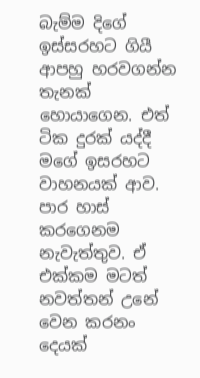බැම්ම දිගේ ඉස්සරහට ගියී ආපහු හරවගන්න  තැනක් හොයාගෙන. එත් ටික දුරක් යද්දී මගේ ඉසරහට වාහනයක් ආව. පාර හාස්‍ කරගෙනම නැවැත්තුව. ඒ එක්කම මටත් නවත්තන් උනේ වෙන කරනං දෙයක්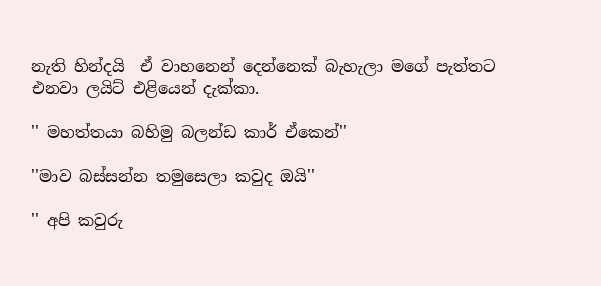නැති හින්දයි  ඒ වාහනෙන් දෙන්නෙක් බැහැලා මගේ පැත්තට එනවා ලයිට් එළියෙන් දැක්කා.

'' මහත්තයා බහිමු බලන්ඩ කාර් ඒකෙන්''

''මාව බස්සන්න තමුසෙලා කවුද ඔයි''

'' අපි කවුරු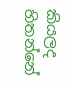කියලද හිතන්නේ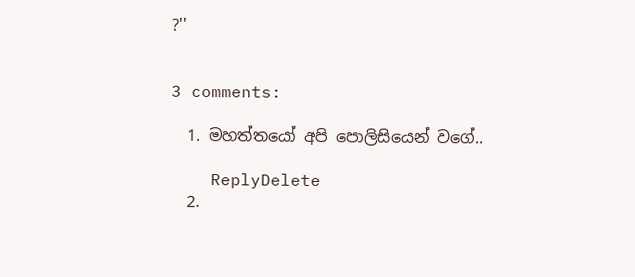?''


3 comments:

  1. මහත්තයෝ අපි පොලිසියෙන් වගේ..

    ReplyDelete
  2.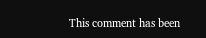This comment has been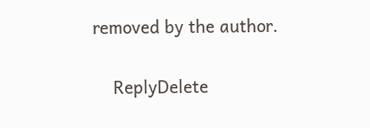removed by the author.

    ReplyDelete